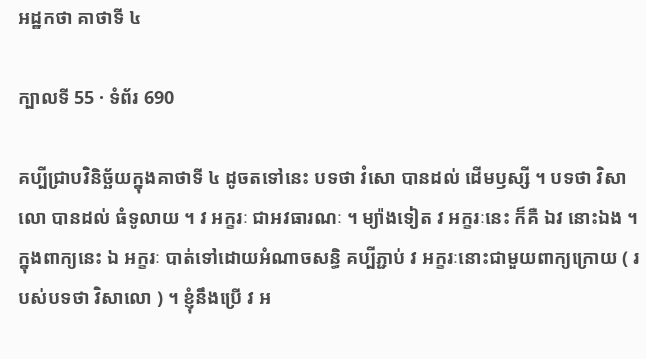អដ្ឋកថា គាថាទី ៤

ក្បាលទី 55 · ទំព័រ 690

គប្បីជ្រាបវិនិច្ឆ័យក្នុងគាថាទី ៤ ដូចតទៅនេះ បទថា វំសោ បានដល់ ដើមឫស្សី ។ បទថា វិសាលោ បានដល់ ធំទូលាយ ។ វ អក្ខរៈ ជាអវធារណៈ ។ ម្យ៉ាងទៀត វ អក្ខរៈនេះ ក៏គឺ ឯវ នោះឯង ។ ក្នុងពាក្យនេះ ឯ អក្ខរៈ បាត់ទៅដោយអំណាចសន្ធិ គប្បីភ្ជាប់ វ អក្ខរៈនោះជាមួយពាក្យក្រោយ ( របស់បទថា វិសាលោ ) ។ ខ្ញុំនឹងប្រើ វ អ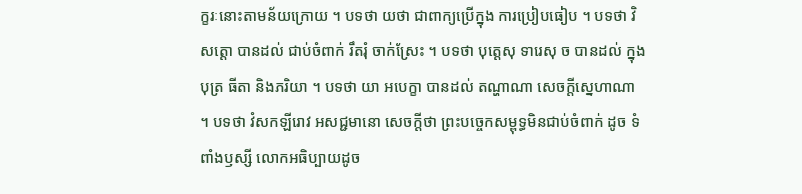ក្ខរៈនោះតាមន័យក្រោយ ។ បទថា យថា ជាពាក្យប្រើក្នុង ការប្រៀបធៀប ។ បទថា វិសត្តោ បានដល់ ជាប់ចំពាក់ រឹតរុំ ចាក់ស្រែះ ។ បទថា បុត្តេសុ ទារេសុ ច បានដល់ ក្នុងបុត្រ ធីតា និងភរិយា ។ បទថា យា អបេក្ខា បានដល់ តណ្ហាណា សេចក្តីស្នេហាណា ។ បទថា វំសកឡីរោវ អសជ្ជមានោ សេចក្តីថា ព្រះបច្ចេកសម្ពុទ្ធមិនជាប់ចំពាក់ ដូច ទំពាំងឫស្សី លោកអធិប្បាយដូច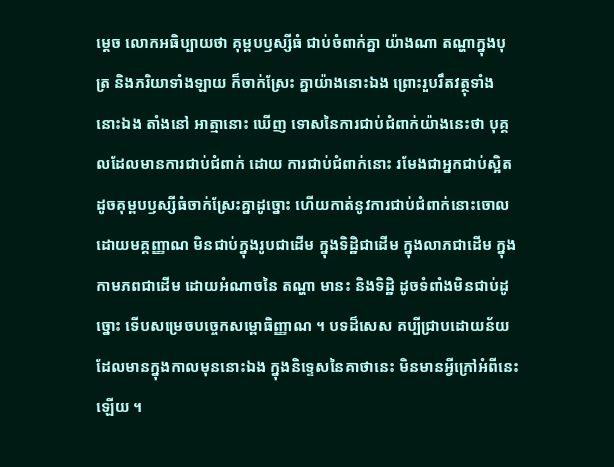ម្តេច លោកអធិប្បាយថា គុម្ពបឫស្សីធំ ជាប់ចំពាក់គ្នា យ៉ាងណា តណ្ហាក្នុងបុត្រ និងភរិយាទាំងឡាយ ក៏ចាក់ស្រែះ គ្នាយ៉ាងនោះឯង ព្រោះរួបរឹតវត្ថុទាំងនោះឯង តាំងនៅ អាត្មានោះ ឃើញ ទោសនៃការជាប់ជំពាក់យ៉ាងនេះថា បុគ្គលដែលមានការជាប់ជំពាក់ ដោយ ការជាប់ជំពាក់នោះ រមែងជាអ្នកជាប់ស្អិត ដូចគុម្ពបឫស្សីធំចាក់ស្រែះគ្នាដូច្នោះ ហើយកាត់នូវការជាប់ជំពាក់នោះចោល ដោយមគ្គញ្ញាណ មិនជាប់ក្នុងរូបជាដើម ក្នុងទិដ្ឋិជាដើម ក្នុងលាភជាដើម ក្នុងកាមភពជាដើម ដោយអំណាចនៃ តណ្ហា មានះ និងទិដ្ឋិ ដូចទំពាំងមិនជាប់ដូច្នោះ ទើបសម្រេចបច្ចេកសម្ពោធិញ្ញាណ ។ បទដ៏សេស គប្បីជ្រាបដោយន័យដែលមានក្នុងកាលមុននោះឯង ក្នុងនិទ្ទេសនៃគាថានេះ មិនមានអ្វីក្រៅអំពីនេះឡើយ ។